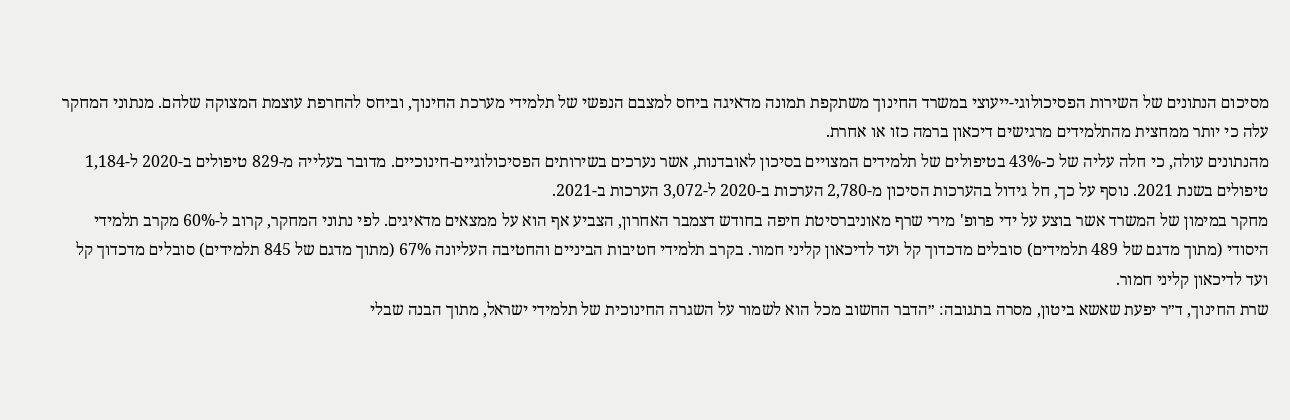מסיכום הנתונים של השירות הפסיכולוגי-ייעוצי במשרד החינוך משתקפת תמונה מדאיגה ביחס למצבם הנפשי של תלמידי מערכת החינוך, וביחס להחרפת עוצמת המצוקה שלהם. מנתוני המחקר עלה כי יותר ממחצית מהתלמידים מרגישים דיכאון ברמה כזו או אחרת.
מהנתונים עולה, כי חלה עליה של כ-43% בטיפולים של תלמידים המצויים בסיכון לאובדנות, אשר נערכים בשירותים הפסיכולוגיים-חינוכיים. מדובר בעלייה מ-829 טיפולים ב-2020 ל-1,184 טיפולים בשנת 2021. נוסף על כך, חל גידול בהערכות הסיכון מ-2,780 הערכות ב-2020 ל-3,072 הערכות ב-2021.
מחקר במימון של המשרד אשר בוצע על ידי פרופ' מירי שרף מאוניברסיטת חיפה בחודש דצמבר האחרון, הצביע אף הוא על ממצאים מדאיגים. לפי נתוני המחקר, קרוב ל-60% מקרב תלמידי היסודי (מתוך מדגם של 489 תלמידים) סובלים מדכדוך קל ועד לדיכאון קליני חמור. בקרב תלמידי חטיבות הביניים והחטיבה העליונה 67% (מתוך מדגם של 845 תלמידים) סובלים מדכדוך קל ועד לדיכאון קליני חמור.
שרת החינוך, ד״ר יפעת שאשא ביטון, מסרה בתגובה: ״הדבר החשוב מכל הוא לשמור על השגרה החינוכית של תלמידי ישראל, מתוך הבנה שבלי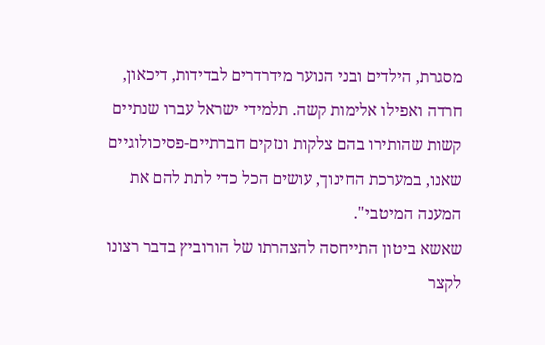מסגרת, הילדים ובני הנוער מידרדרים לבדידות, דיכאון, חרדה ואפילו אלימות קשה. תלמידי ישראל עברו שנתיים קשות שהותירו בהם צלקות ונזקים חברתיים-פסיכולוגיים שאנו, במערכת החינוך, עושים הכל כדי לתת להם את המענה המיטבי".
שאשא ביטון התייחסה להצהרתו של הורוביץ בדבר רצונו לקצר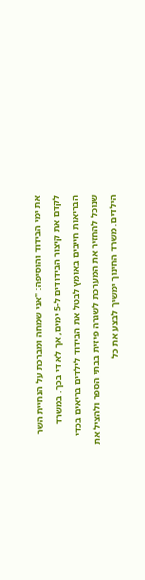את ימי הבידוד והוסיפה: "אני שמחה ומברכת על הנחיית השר לקדם את קיצור הבידודים ל-5 ימים, אך לא די בכך. במשרד הבריאות חייבים באומץ לבטל את הבידוד לילדים בריאים בכדי שנוכל להחזיר את המערכת לשגרה פיזית בבתי הספר ולהציל את הילדים. משרד החינוך ימשיך לבצע את כל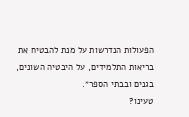הפעולות הנדרשות על מנת להבטיח את בריאות התלמידים, על היבטיה השונים, בגנים ובבתי הספר״.
טעינו?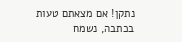נתקן! אם מצאתם טעות בכתבה, נשמח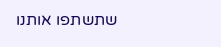שתשתפו אותנו